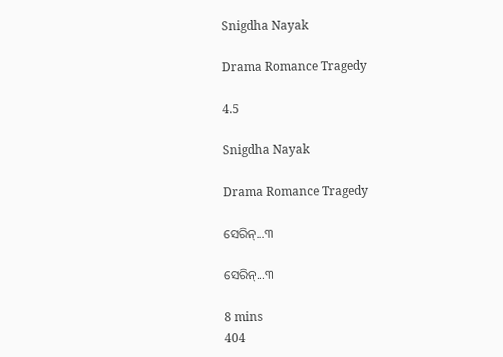Snigdha Nayak

Drama Romance Tragedy

4.5

Snigdha Nayak

Drama Romance Tragedy

ସେରିନ୍...୩

ସେରିନ୍...୩

8 mins
404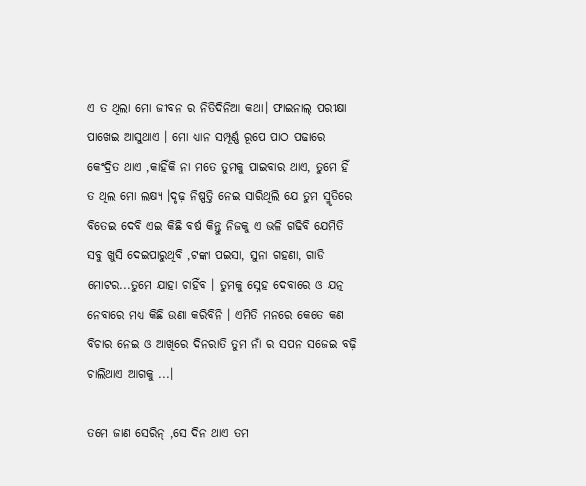ଏ ତ ଥିଲା ମୋ ଜୀବନ ର ନିତିଦିନିଆ କଥା। ଫାଇନାଲ୍ ପରୀକ୍ଷା ପାଖେଇ ଆସୁଥାଏ । ମୋ ଧ୍ୟାନ ସମ୍ପୂର୍ଣ୍ଣ ରୂପେ ପାଠ ପଢାରେ କେଂଦ୍ରିତ ଥାଏ ,କାହିଁକି ନା ମତେ ତୁମକୁ ପାଇବାର ଥାଏ, ତୁମେ ହିଁ ତ ଥିଲ ମୋ ଲକ୍ଷ୍ୟ ।ଦୃଢ଼ ନିଷ୍ପତ୍ତି ନେଇ ସାରିଥିଲି ଯେ ତୁମ ସ୍ମୃତିରେ ବିତେଇ ଦେବି ଏଇ କିଛି ବର୍ଷ କିନ୍ତୁ ନିଜକୁ ଏ ଭଳି ଗଢିବି ଯେମିତି ସବୁ ଖୁସି ଦେଇପାରୁଥିବି ,ଟଙ୍କା ପଇସା, ସୁନା ଗହଣା, ଗାଡି ମୋଟର...ତୁମେ ଯାହା ଚାହିଁବ । ତୁମକୁ ସ୍ନେହ ଦେବାରେ ଓ ଯତ୍ନ ନେବାରେ ମଧ୍ୟ କିଛି ଉଣା କରିବିନି । ଏମିତି ମନରେ କେତେ କଣ ବିଚାର ନେଇ ଓ ଆଖିରେ ଦିନରାତି ତୁମ ନାଁ ର ସପନ ସଜେଇ ବଢ଼ି ଚାଲିଥାଏ ଆଗକୁ ...।

ତମେ ଜାଣ ସେରିନ୍ ,ସେ ଦିନ ଥାଏ ତମ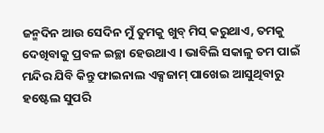ଜନ୍ମଦିନ ଆଉ ସେଦିନ ମୁଁ ତୁମକୁ ଖୁବ୍ ମିସ୍ କରୁଥାଏ, ତମକୁ ଦେଖିବାକୁ ପ୍ରବଳ ଇଚ୍ଛା ହେଉଥାଏ । ଭାବିଲି ସକାଳୁ ତମ ପାଇଁ ମନ୍ଦିର ଯିବି କିନ୍ତୁ ଫାଇନାଲ ଏକ୍ସଜାମ୍ ପାଖେଇ ଆସୁଥିବାରୁ ହଷ୍ଟେଲ ସୁପରି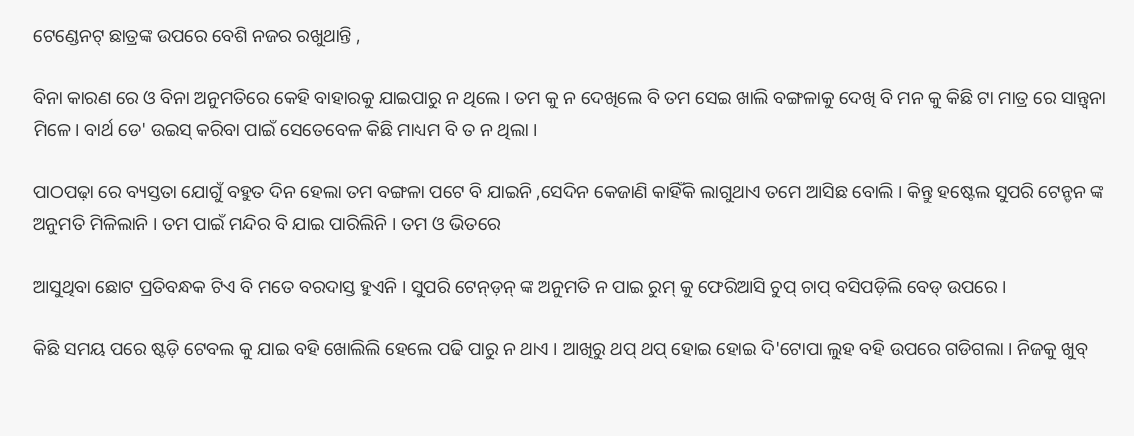ଟେଣ୍ଡେନଟ୍ ଛାତ୍ରଙ୍କ ଉପରେ ବେଶି ନଜର ରଖୁଥାନ୍ତି ,

ବିନା କାରଣ ରେ ଓ ବିନା ଅନୁମତିରେ କେହି ବାହାରକୁ ଯାଇପାରୁ ନ ଥିଲେ । ତମ କୁ ନ ଦେଖିଲେ ବି ତମ ସେଇ ଖାଲି ବଙ୍ଗଳାକୁ ଦେଖି ବି ମନ କୁ କିଛି ଟା ମାତ୍ର ରେ ସାନ୍ତ୍ଵନା ମିଳେ। ବାର୍ଥ ଡେ' ଉଇସ୍ କରିବା ପାଇଁ ସେତେବେଳ କିଛି ମାଧ୍ୟମ ବି ତ ନ ଥିଲା ।

ପାଠପଢ଼ା ରେ ବ୍ୟସ୍ତତା ଯୋଗୁଁ ବହୁତ ଦିନ ହେଲା ତମ ବଙ୍ଗଳା ପଟେ ବି ଯାଇନି ,ସେଦିନ କେଜାଣି କାହିଁକି ଲାଗୁଥାଏ ତମେ ଆସିଛ ବୋଲି । କିନ୍ତୁ ହଷ୍ଟେଲ ସୁପରି ଟେନ୍ଡନ ଙ୍କ ଅନୁମତି ମିଳିଲାନି । ତମ ପାଇଁ ମନ୍ଦିର ବି ଯାଇ ପାରିଲିନି । ତମ ଓ ଭିତରେ

ଆସୁଥିବା ଛୋଟ ପ୍ରତିବନ୍ଧକ ଟିଏ ବି ମତେ ବରଦାସ୍ତ ହୁଏନି । ସୁପରି ଟେନ୍ଡ଼ନ୍ ଙ୍କ ଅନୁମତି ନ ପାଇ ରୁମ୍ କୁ ଫେରିଆସି ଚୁପ୍ ଚାପ୍ ବସିପଡ଼ିଲି ବେଡ୍ ଉପରେ ।

କିଛି ସମୟ ପରେ ଷ୍ଟଡ଼ି ଟେବଲ କୁ ଯାଇ ବହି ଖୋଲିଲି ହେଲେ ପଢି ପାରୁ ନ ଥାଏ । ଆଖିରୁ ଥପ୍ ଥପ୍ ହୋଇ ହୋଇ ଦି'ଟୋପା ଲୁହ ବହି ଉପରେ ଗଡିଗଲା । ନିଜକୁ ଖୁବ୍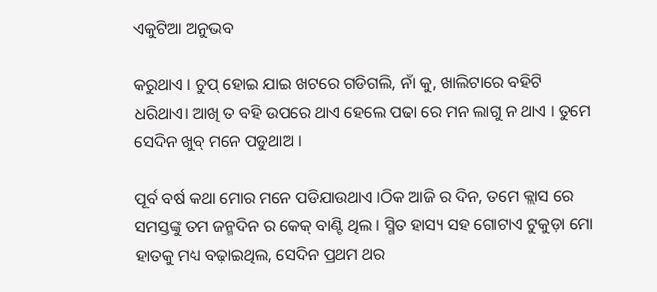ଏକୁଟିଆ ଅନୁଭବ

କରୁଥାଏ । ଚୁପ୍ ହୋଇ ଯାଇ ଖଟରେ ଗଡିଗଲି, ନାଁ କୁ, ଖାଲିଟାରେ ବହିଟି ଧରିଥାଏ। ଆଖି ତ ବହି ଉପରେ ଥାଏ ହେଲେ ପଢା ରେ ମନ ଲାଗୁ ନ ଥାଏ । ତୁମେ ସେଦିନ ଖୁବ୍ ମନେ ପଡୁଥାଅ ।

ପୂର୍ବ ବର୍ଷ କଥା ମୋର ମନେ ପଡିଯାଉଥାଏ ।ଠିକ ଆଜି ର ଦିନ, ତମେ କ୍ଲାସ ରେ ସମସ୍ତଙ୍କୁ ତମ ଜନ୍ମଦିନ ର କେକ୍ ବାଣ୍ଟି ଥିଲ । ସ୍ମିତ ହାସ୍ୟ ସହ ଗୋଟାଏ ଟୁକୁଡ଼ା ମୋ ହାତକୁ ମଧ୍ୟ ବଢ଼ାଇଥିଲ, ସେଦିନ ପ୍ରଥମ ଥର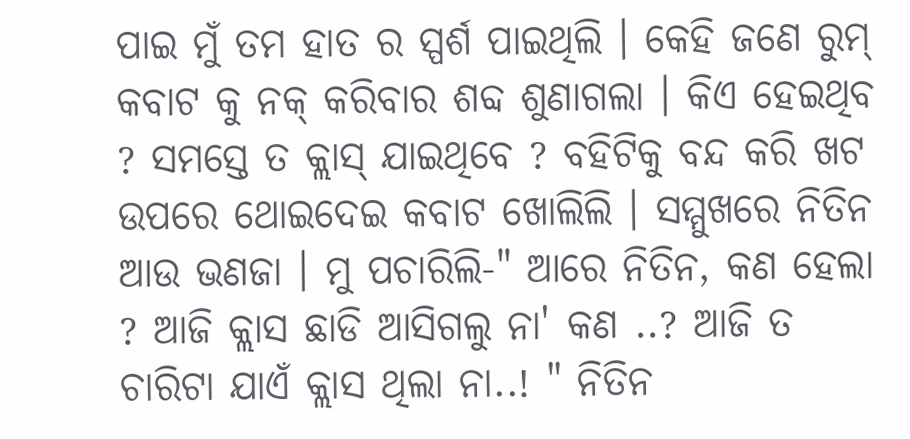ପାଇ ମୁଁ ତମ ହାତ ର ସ୍ପର୍ଶ ପାଇଥିଲି । କେହି ଜଣେ ରୁମ୍ କବାଟ କୁ ନକ୍ କରିବାର ଶବ୍ଦ ଶୁଣାଗଲା । କିଏ ହେଇଥିବ ? ସମସ୍ତେ ତ କ୍ଲାସ୍ ଯାଇଥିବେ ? ବହିଟିକୁ ବନ୍ଦ କରି ଖଟ ଉପରେ ଥୋଇଦେଇ କବାଟ ଖୋଲିଲି । ସମ୍ମୁଖରେ ନିତିନ ଆଉ ଭଣଜା । ମୁ ପଚାରିଲି-" ଆରେ ନିତିନ, କଣ ହେଲା ? ଆଜି କ୍ଲାସ ଛାଡି ଆସିଗଲୁ ନା' କଣ ..? ଆଜି ତ ଚାରିଟା ଯାଏଁ କ୍ଲାସ ଥିଲା ନା..! " ନିତିନ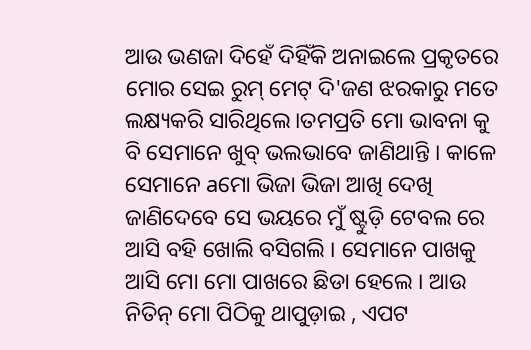ଆଉ ଭଣଜା ଦିହେଁ ଦିହିଁକି ଅନାଇଲେ ପ୍ରକୃତରେ ମୋର ସେଇ ରୁମ୍ ମେଟ୍ ଦି'ଜଣ ଝରକାରୁ ମତେ ଲକ୍ଷ୍ୟକରି ସାରିଥିଲେ।ତମପ୍ରତି ମୋ ଭାବନା କୁ ବି ସେମାନେ ଖୁବ୍ ଭଲଭାବେ ଜାଣିଥାନ୍ତି । କାଳେ ସେମାନେ aମୋ ଭିଜା ଭିଜା ଆଖି ଦେଖି ଜାଣିଦେବେ ସେ ଭୟରେ ମୁଁ ଷ୍ଟୁଡ଼ି ଟେବଲ ରେ ଆସି ବହି ଖୋଲି ବସିଗଲି । ସେମାନେ ପାଖକୁ ଆସି ମୋ ମୋ ପାଖରେ ଛିଡା ହେଲେ । ଆଉ ନିତିନ୍ ମୋ ପିଠିକୁ ଥାପୁଡ଼ାଇ , ଏପଟ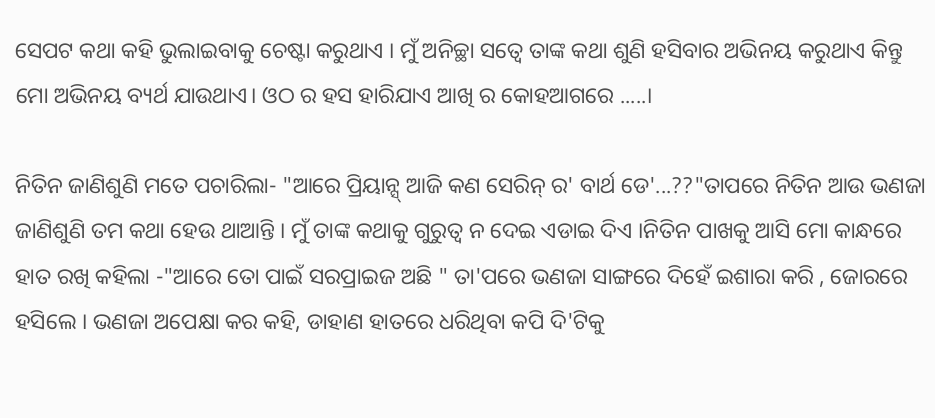ସେପଟ କଥା କହି ଭୁଲାଇବାକୁ ଚେଷ୍ଟା କରୁଥାଏ । ମୁଁ ଅନିଚ୍ଛା ସତ୍ୱେ ତାଙ୍କ କଥା ଶୁଣି ହସିବାର ଅଭିନୟ କରୁଥାଏ କିନ୍ତୁ ମୋ ଅଭିନୟ ବ୍ୟର୍ଥ ଯାଉଥାଏ। ଓଠ ର ହସ ହାରିଯାଏ ଆଖି ର କୋହଆଗରେ .....।

ନିତିନ ଜାଣିଶୁଣି ମତେ ପଚାରିଲା- "ଆରେ ପ୍ରିୟାନ୍ସ୍ ଆଜି କଣ ସେରିନ୍ ର' ବାର୍ଥ ଡେ'...??"ତାପରେ ନିତିନ ଆଉ ଭଣଜା ଜାଣିଶୁଣି ତମ କଥା ହେଉ ଥାଆନ୍ତି । ମୁଁ ତାଙ୍କ କଥାକୁ ଗୁରୁତ୍ୱ ନ ଦେଇ ଏଡାଇ ଦିଏ ।ନିତିନ ପାଖକୁ ଆସି ମୋ କାନ୍ଧରେ ହାତ ରଖି କହିଲା -"ଆରେ ତୋ ପାଇଁ ସରପ୍ରାଇଜ ଅଛି " ତା'ପରେ ଭଣଜା ସାଙ୍ଗରେ ଦିହେଁ ଇଶାରା କରି , ଜୋରରେ ହସିଲେ । ଭଣଜା ଅପେକ୍ଷା କର କହି, ଡାହାଣ ହାତରେ ଧରିଥିବା କପି ଦି'ଟିକୁ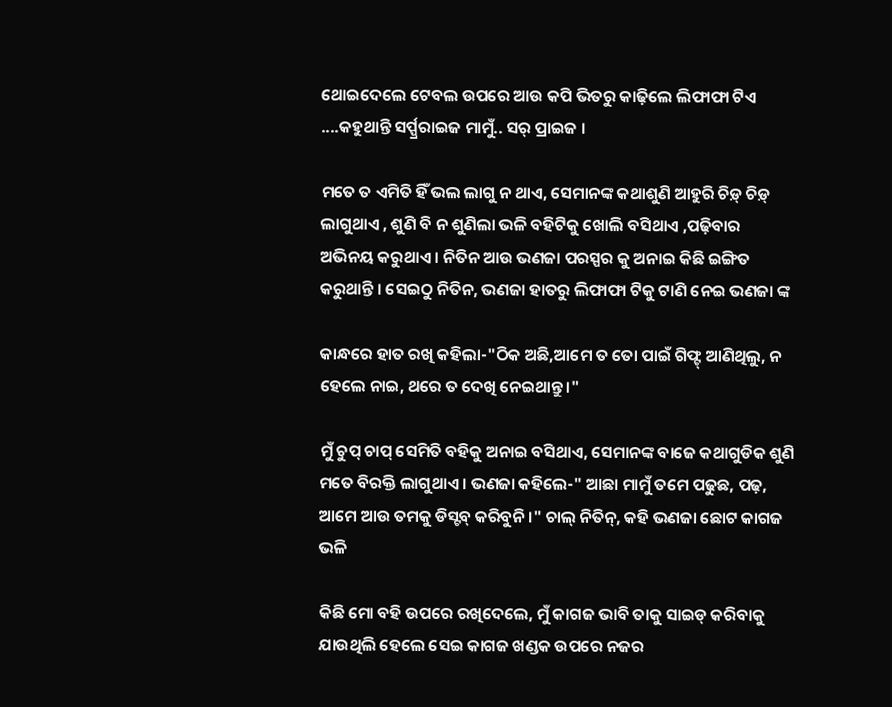ଥୋଇଦେଲେ ଟେବଲ ଉପରେ ଆଉ କପି ଭିତରୁ କାଢ଼ିଲେ ଲିଫାଫା ଟିଏ ....କହୁଥାନ୍ତି ସର୍ପ୍ପ୍ରରାଇଜ ମାମୁଁ.. ସର୍ ପ୍ରାଇଜ ।

ମତେ ତ ଏମିତି ହିଁ ଭଲ ଲାଗୁ ନ ଥାଏ, ସେମାନଙ୍କ କଥାଶୁଣି ଆହୁରି ଚିଡ଼୍ ଚିଡ଼୍ ଲାଗୁଥାଏ , ଶୁଣି ବି ନ ଶୁଣିଲା ଭଳି ବହିଟିକୁ ଖୋଲି ବସିଥାଏ ,ପଢ଼ିବାର ଅଭିନୟ କରୁଥାଏ । ନିତିନ ଆଉ ଭଣଜା ପରସ୍ପର କୁ ଅନାଇ କିଛି ଇଙ୍ଗିତ କରୁଥାନ୍ତି । ସେଇଠୁ ନିତିନ, ଭଣଜା ହାତରୁ ଲିଫାଫା ଟିକୁ ଟାଣି ନେଇ ଭଣଜା ଙ୍କ

କାନ୍ଧରେ ହାତ ରଖି କହିଲା-"ଠିକ ଅଛି,ଆମେ ତ ତୋ ପାଇଁ ଗିଫ୍ଟ୍ ଆଣିଥିଲୁ, ନ ହେଲେ ନାଇ, ଥରେ ତ ଦେଖି ନେଇଥାନ୍ତୁ ।"

ମୁଁ ଚୁପ୍ ଚାପ୍ ସେମିତି ବହିକୁ ଅନାଇ ବସିଥାଏ, ସେମାନଙ୍କ ବାଜେ କଥାଗୁଡିକ ଶୁଣି ମତେ ବିରକ୍ତି ଲାଗୁଥାଏ । ଭଣଜା କହିଲେ-" ଆଛା ମାମୁଁ ତମେ ପଢୁଛ, ପଢ଼, ଆମେ ଆଉ ତମକୁ ଡିସ୍ଟବ୍ କରିବୁନି ।" ଚାଲ୍ ନିତିନ୍, କହି ଭଣଜା ଛୋଟ କାଗଜ ଭଳି

କିଛି ମୋ ବହି ଉପରେ ରଖିଦେଲେ, ମୁଁ କାଗଜ ଭାବି ତାକୁ ସାଇଡ୍ କରିବାକୁ ଯାଉଥିଲି ହେଲେ ସେଇ କାଗଜ ଖଣ୍ଡକ ଉପରେ ନଜର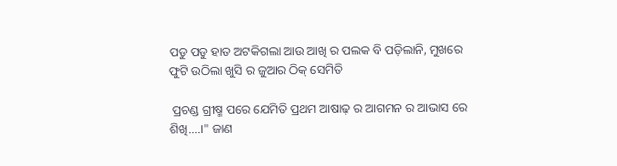ପଡୁ ପଡୁ ହାତ ଅଟକିଗଲା ଆଉ ଆଖି ର ପଲକ ବି ପଡ଼ିଲାନି, ମୁଖରେ ଫୁଟି ଉଠିଲା ଖୁସି ର ଜୁଆର ଠିକ୍ ସେମିତି

 ପ୍ରଚଣ୍ଡ ଗ୍ରୀଷ୍ମ ପରେ ଯେମିତି ପ୍ରଥମ ଆଷାଢ଼ ର ଆଗମନ ର ଆଭାସ ରେ ଶିଖି....।" ଜାଣ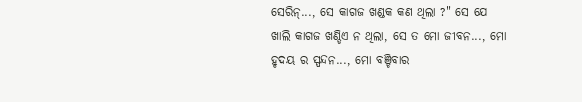ସେରିନ୍..., ସେ କାଗଜ ଖଣ୍ଡକ କଣ ଥିଲା ?" ସେ ଯେ ଖାଲି କାଗଜ ଖଣ୍ଡିଏ ନ ଥିଲା, ସେ ତ ମୋ ଜୀବନ..., ମୋ ହୃଦୟ ର ସ୍ପନ୍ଦନ..., ମୋ ବଞ୍ଚିବାର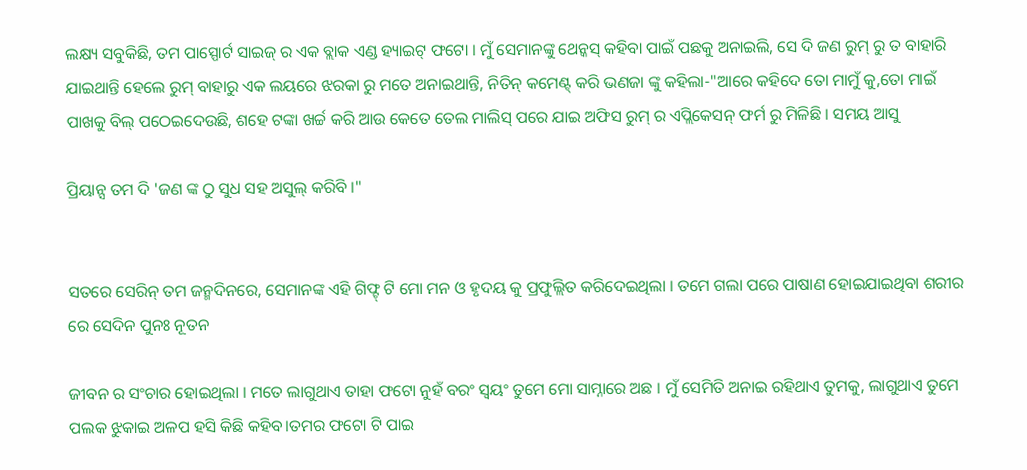ଲକ୍ଷ୍ୟ ସବୁକିଛି, ତମ ପାସ୍ପୋର୍ଟ ସାଇଜ୍ ର ଏକ ବ୍ଲାକ ଏଣ୍ଡ ହ୍ୟାଇଟ୍ ଫଟୋ । ମୁଁ ସେମାନଙ୍କୁ ଥେନ୍କସ୍ କହିବା ପାଇଁ ପଛକୁ ଅନାଇଲି, ସେ ଦି ଜଣ ରୁମ୍ ରୁ ତ ବାହାରି ଯାଇଥାନ୍ତି ହେଲେ ରୁମ୍ ବାହାରୁ ଏକ ଲୟରେ ଝରକା ରୁ ମତେ ଅନାଇଥାନ୍ତି, ନିତିନ୍ କମେଣ୍ଟ୍ କରି ଭଣଜା ଙ୍କୁ କହିଲା-"ଆରେ କହିଦେ ତୋ ମାମୁଁ କୁ,ତୋ ମାଇଁ ପାଖକୁ ବିଲ୍ ପଠେଇଦେଉଛି, ଶହେ ଟଙ୍କା ଖର୍ଚ୍ଚ କରି ଆଉ କେତେ ତେଲ ମାଲିସ୍ ପରେ ଯାଇ ଅଫିସ ରୁମ୍ ର ଏପ୍ଲିକେସନ୍ ଫର୍ମ ରୁ ମିଳିଛି । ସମୟ ଆସୁ

ପ୍ରିୟାନ୍ସ ତମ ଦି 'ଜଣ ଙ୍କ ଠୁ ସୁଧ ସହ ଅସୁଲ୍ କରିବି ।"


ସତରେ ସେରିନ୍ ତମ ଜନ୍ମଦିନରେ, ସେମାନଙ୍କ ଏହି ଗିଫ୍ଟ୍ ଟି ମୋ ମନ ଓ ହୃଦୟ କୁ ପ୍ରଫୁଲ୍ଲିତ କରିଦେଇଥିଲା । ତମେ ଗଲା ପରେ ପାଷାଣ ହୋଇଯାଇଥିବା ଶରୀର ରେ ସେଦିନ ପୁନଃ ନୂତନ

ଜୀବନ ର ସଂଚାର ହୋଇଥିଲା । ମତେ ଲାଗୁଥାଏ ତାହା ଫଟୋ ନୁହଁ ବରଂ ସ୍ୱୟଂ ତୁମେ ମୋ ସାମ୍ନାରେ ଅଛ । ମୁଁ ସେମିତି ଅନାଇ ରହିଥାଏ ତୁମକୁ, ଲାଗୁଥାଏ ତୁମେ ପଲକ ଝୁକାଇ ଅଳପ ହସି କିଛି କହିବ।ତମର ଫଟୋ ଟି ପାଇ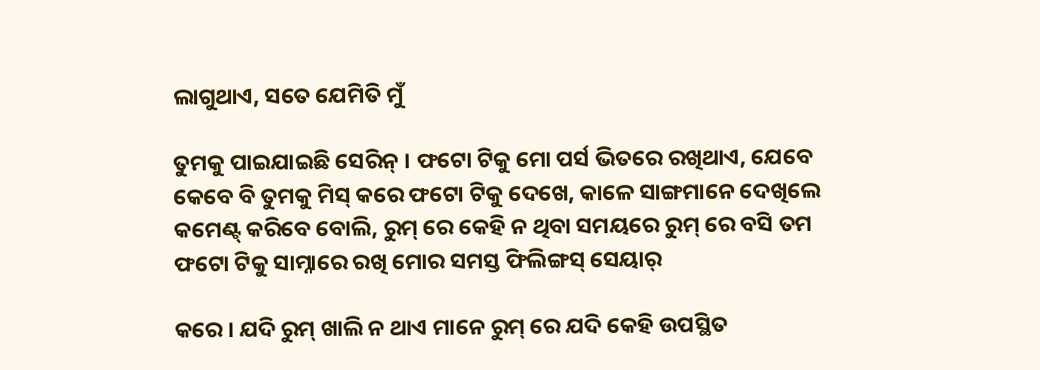ଲାଗୁଥାଏ, ସତେ ଯେମିତି ମୁଁ

ତୁମକୁ ପାଇଯାଇଛି ସେରିନ୍ । ଫଟୋ ଟିକୁ ମୋ ପର୍ସ ଭିତରେ ରଖିଥାଏ, ଯେବେ କେବେ ବି ତୁମକୁ ମିସ୍ କରେ ଫଟୋ ଟିକୁ ଦେଖେ, କାଳେ ସାଙ୍ଗମାନେ ଦେଖିଲେ କମେଣ୍ଟ୍ କରିବେ ବୋଲି, ରୁମ୍ ରେ କେହି ନ ଥିବା ସମୟରେ ରୁମ୍ ରେ ବସି ତମ ଫଟୋ ଟିକୁ ସାମ୍ନାରେ ରଖି ମୋର ସମସ୍ତ ଫିଲିଙ୍ଗସ୍ ସେୟାର୍

କରେ । ଯଦି ରୁମ୍ ଖାଲି ନ ଥାଏ ମାନେ ରୁମ୍ ରେ ଯଦି କେହି ଉପସ୍ଥିତ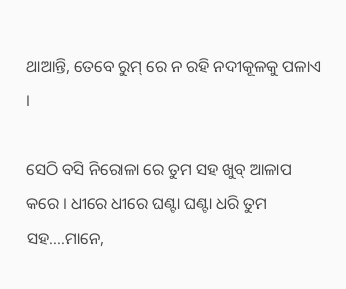ଥାଆନ୍ତି, ତେବେ ରୁମ୍ ରେ ନ ରହି ନଦୀକୂଳକୁ ପଳାଏ ।

ସେଠି ବସି ନିରୋଳା ରେ ତୁମ ସହ ଖୁବ୍ ଆଳାପ କରେ । ଧୀରେ ଧୀରେ ଘଣ୍ଟା ଘଣ୍ଟା ଧରି ତୁମ ସହ....ମାନେ,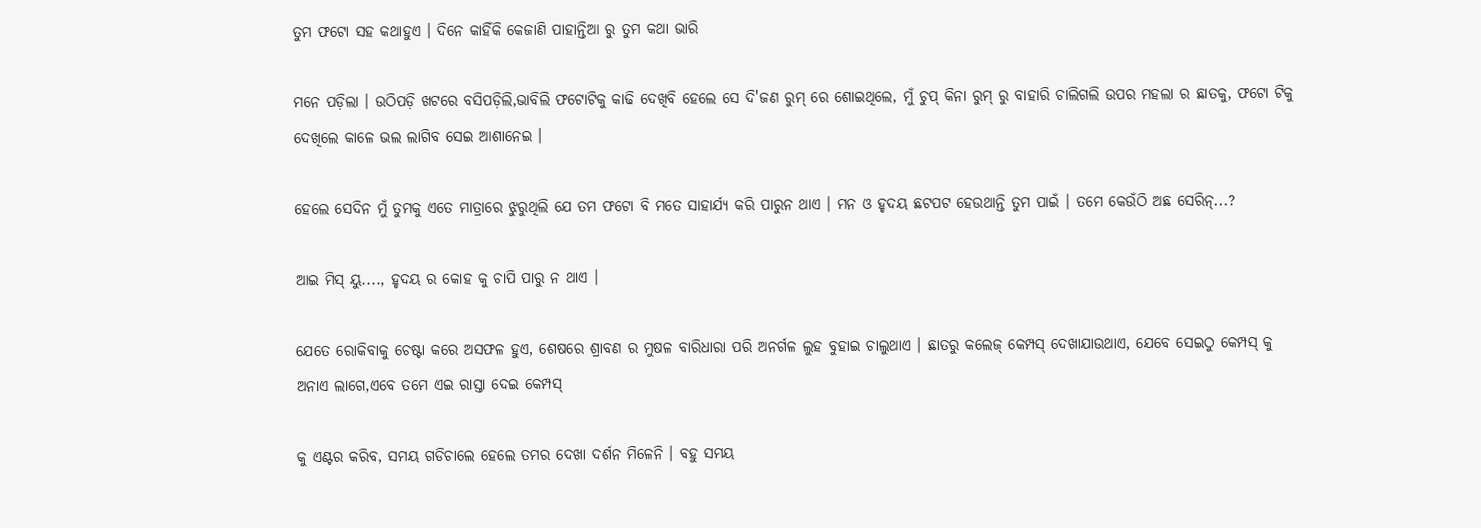ତୁମ ଫଟୋ ସହ କଥାହୁଏ । ଦିନେ କାହିଁକି କେଜାଣି ପାହାନ୍ତିଆ ରୁ ତୁମ କଥା ଭାରି

ମନେ ପଡ଼ିଲା । ଉଠିପଡ଼ି ଖଟରେ ବସିପଡ଼ିଲି,ଭାବିଲି ଫଟୋଟିକୁ କାଢି ଦେଖିବି ହେଲେ ସେ ଦି'ଜଣ ରୁମ୍ ରେ ଶୋଇଥିଲେ, ମୁଁ ଚୁପ୍ କିନା ରୁମ୍ ରୁ ବାହାରି ଚାଲିଗଲି ଉପର ମହଲା ର ଛାତକୁ, ଫଟୋ ଟିକୁ ଦେଖିଲେ କାଳେ ଭଲ ଲାଗିବ ସେଇ ଆଶାନେଇ ।

ହେଲେ ସେଦିନ ମୁଁ ତୁମକୁ ଏତେ ମାତ୍ରାରେ ଝୁରୁଥିଲି ଯେ ତମ ଫଟୋ ବି ମତେ ସାହାର୍ଯ୍ୟ କରି ପାରୁନ ଥାଏ । ମନ ଓ ହୃଦୟ ଛଟପଟ ହେଉଥାନ୍ତି ତୁମ ପାଇଁ । ତମେ କେଉଁଠି ଅଛ ସେରିନ୍...?

ଆଇ ମିସ୍ ୟୁ...., ହୃଦୟ ର କୋହ କୁ ଚାପି ପାରୁ ନ ଥାଏ ।

ଯେତେ ରୋକିବାକୁ ଚେଷ୍ଟା କରେ ଅସଫଳ ହୁଏ, ଶେଷରେ ଶ୍ରାବଣ ର ମୁଷଳ ବାରିଧାରା ପରି ଅନର୍ଗଳ ଲୁହ ବୁହାଇ ଚାଲୁଥାଏ । ଛାତରୁ କଲେଜ୍ କେମ୍ପସ୍ ଦେଖାଯାଉଥାଏ, ଯେବେ ସେଇଠୁ କେମ୍ପସ୍ କୁ ଅନାଏ ଲାଗେ,ଏବେ ତମେ ଏଇ ରାସ୍ତା ଦେଇ କେମ୍ପସ୍

କୁ ଏଣ୍ଟର କରିବ, ସମୟ ଗଡିଚାଲେ ହେଲେ ତମର ଦେଖା ଦର୍ଶନ ମିଳେନି । ବହୁ ସମୟ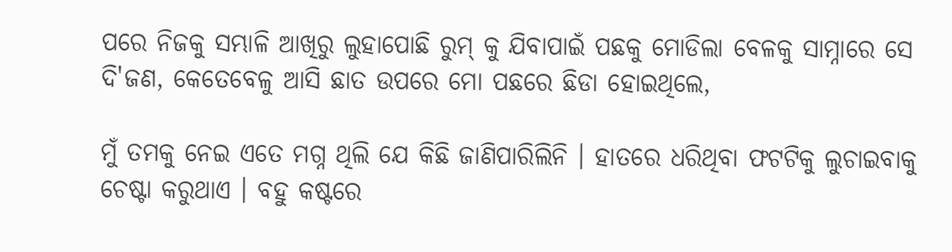ପରେ ନିଜକୁ ସମ୍ଭାଳି ଆଖିରୁ ଲୁହାପୋଛି ରୁମ୍ କୁ ଯିବାପାଇଁ ପଛକୁ ମୋଡିଲା ବେଳକୁ ସାମ୍ନାରେ ସେ ଦି'ଜଣ, କେତେବେଳୁ ଆସି ଛାତ ଉପରେ ମୋ ପଛରେ ଛିଡା ହୋଇଥିଲେ,

ମୁଁ ତମକୁ ନେଇ ଏତେ ମଗ୍ନ ଥିଲି ଯେ କିଛି ଜାଣିପାରିଲିନି । ହାତରେ ଧରିଥିବା ଫଟଟିକୁ ଲୁଚାଇବାକୁ ଚେଷ୍ଟା କରୁଥାଏ । ବହୁ କଷ୍ଟରେ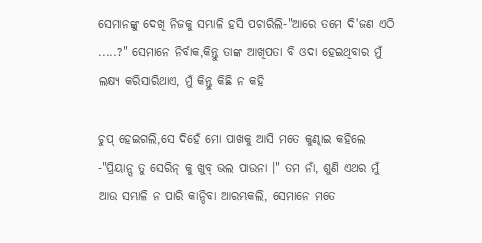ସେମାନଙ୍କୁ ଦେଖି ନିଜକୁ ସମ୍ଭାଳି ହସି ପଚାରିଲି-"ଆରେ ତମେ ଦି'ଜଣ ଏଠି .....?" ସେମାନେ ନିର୍ବାକ,କିନ୍ତୁ ତାଙ୍କ ଆଖିପତା ବି ଓଦା ହେଇଥିବାର ମୁଁ ଲକ୍ଷ୍ୟ କରିସାରିଥାଏ, ମୁଁ କିନ୍ତୁ କିଛି ନ କହି

ଚୁପ୍ ହେଇଗଲି,ସେ ଦିହେଁ ମୋ ପାଖକୁ ଆସି ମତେ କୁଣ୍ଢାଇ କହିଲେ -"ପ୍ରିୟାନ୍ସ ତୁ ସେରିନ୍ କୁ ଖୁବ୍ ଭଲ ପାଉନା ।" ତମ ନାଁ, ଶୁଣି ଏଥର ମୁଁ ଆଉ ସମ୍ଭାଳି ନ ପାରି କାନ୍ଦିବା ଆରମ୍ଭକଲି, ସେମାନେ ମତେ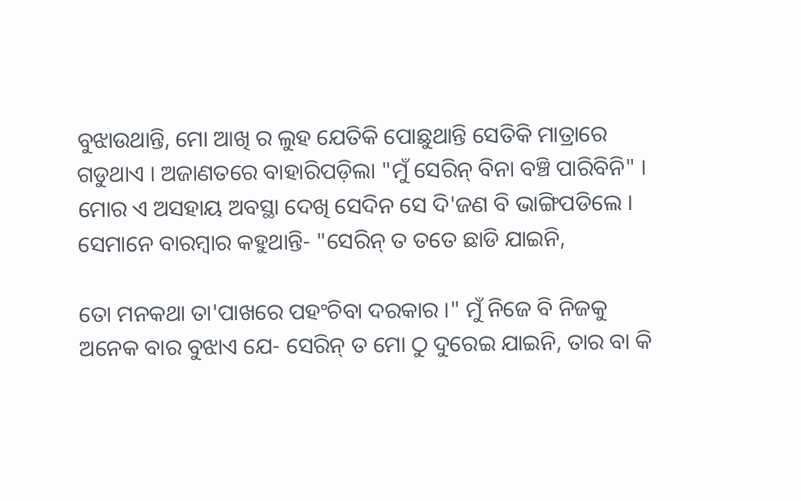ବୁଝାଉଥାନ୍ତି, ମୋ ଆଖି ର ଲୁହ ଯେତିକି ପୋଛୁଥାନ୍ତି ସେତିକି ମାତ୍ରାରେ ଗଡୁଥାଏ । ଅଜାଣତରେ ବାହାରିପଡ଼ିଲା "ମୁଁ ସେରିନ୍ ବିନା ବଞ୍ଚି ପାରିବିନି" । ମୋର ଏ ଅସହାୟ ଅବସ୍ଥା ଦେଖି ସେଦିନ ସେ ଦି'ଜଣ ବି ଭାଙ୍ଗିପଡିଲେ । ସେମାନେ ବାରମ୍ବାର କହୁଥାନ୍ତି- "ସେରିନ୍ ତ ତତେ ଛାଡି ଯାଇନି,

ତୋ ମନକଥା ତା'ପାଖରେ ପହଂଚିବା ଦରକାର ।" ମୁଁ ନିଜେ ବି ନିଜକୁ ଅନେକ ବାର ବୁଝାଏ ଯେ- ସେରିନ୍ ତ ମୋ ଠୁ ଦୁରେଇ ଯାଇନି, ତାର ବା କି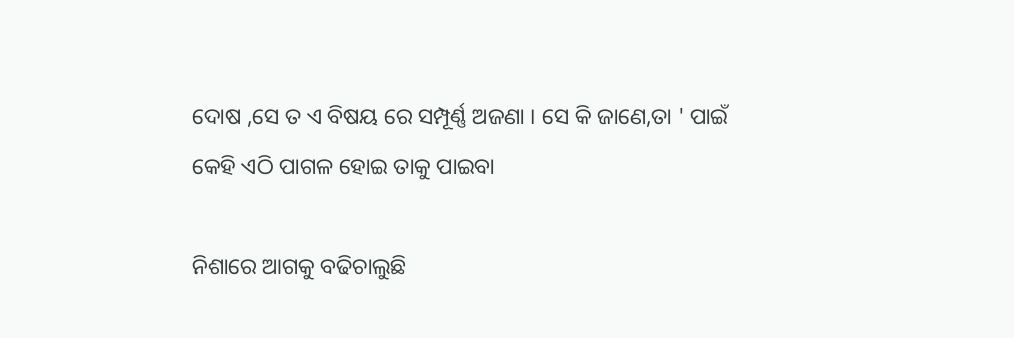ଦୋଷ ,ସେ ତ ଏ ବିଷୟ ରେ ସମ୍ପୂର୍ଣ୍ଣ ଅଜଣା । ସେ କି ଜାଣେ,ତା ' ପାଇଁ କେହି ଏଠି ପାଗଳ ହୋଇ ତାକୁ ପାଇବା

ନିଶାରେ ଆଗକୁ ବଢିଚାଲୁଛି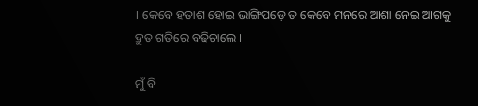। କେବେ ହତାଶ ହୋଇ ଭାଙ୍ଗିପଡ଼େ ତ କେବେ ମନରେ ଆଶା ନେଇ ଆଗକୁ ଦ୍ରୁତ ଗତିରେ ବଢିଚାଲେ ।

ମୁଁ ବି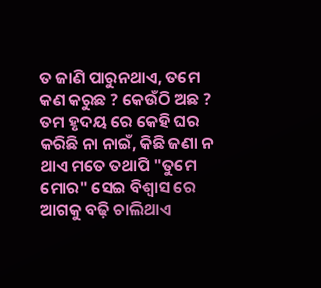ତ ଜାଣି ପାରୁନଥାଏ, ତମେ କଣ କରୁଛ ? କେଉଁଠି ଅଛ ? ତମ ହୃଦୟ ରେ କେହି ଘର କରିଛି ନା ନାଇଁ, କିଛି ଜଣା ନ ଥାଏ ମତେ ତଥାପି "ତୁମେ ମୋର" ସେଇ ବିଶ୍ବାସ ରେ ଆଗକୁ ବଢ଼ି ଚାଲିଥାଏ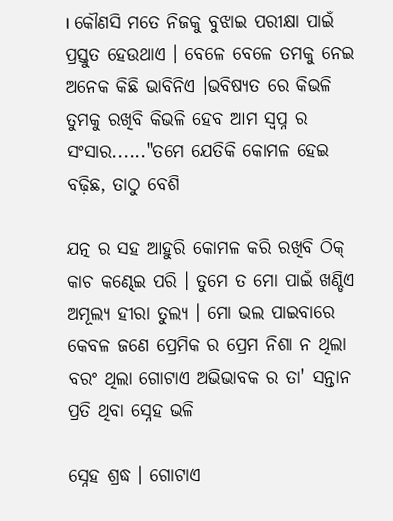। କୌଣସି ମତେ ନିଜକୁ ବୁଝାଇ ପରୀକ୍ଷା ପାଇଁ ପ୍ରସ୍ତୁତ ହେଉଥାଏ । ବେଳେ ବେଳେ ତମକୁ ନେଇ ଅନେକ କିଛି ଭାବିନିଏ ।ଭବିଷ୍ୟତ ରେ କିଭଳି ତୁମକୁ ରଖିବି କିଭଳି ହେବ ଆମ ସ୍ଵପ୍ନ ର ସଂସାର......"ତମେ ଯେତିକି କୋମଳ ହେଇ ବଢ଼ିଛ, ତାଠୁ ବେଶି

ଯତ୍ନ ର ସହ ଆହୁରି କୋମଳ କରି ରଖିବି ଠିକ୍ କାଚ କଣ୍ଢେଇ ପରି । ତୁମେ ତ ମୋ ପାଇଁ ଖଣ୍ଡିଏ ଅମୂଲ୍ୟ ହୀରା ତୁଲ୍ୟ । ମୋ ଭଲ ପାଇବାରେ କେବଳ ଜଣେ ପ୍ରେମିକ ର ପ୍ରେମ ନିଶା ନ ଥିଲା ବରଂ ଥିଲା ଗୋଟାଏ ଅଭିଭାବକ ର ତା' ସନ୍ତାନ ପ୍ରତି ଥିବା ସ୍ନେହ ଭଳି

ସ୍ନେହ ଶ୍ରଦ୍ଧ । ଗୋଟାଏ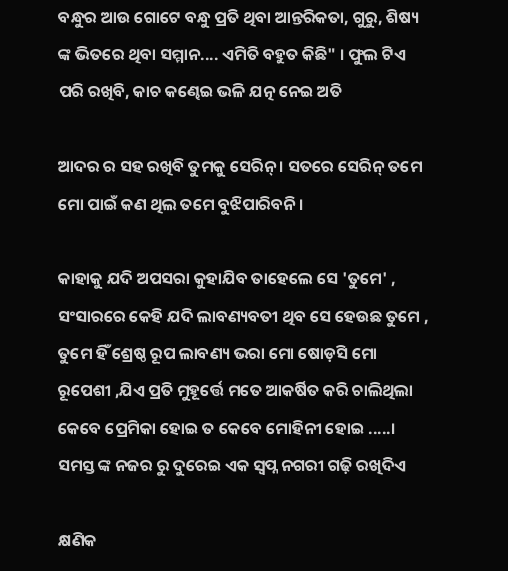ବନ୍ଧୁର ଆଉ ଗୋଟେ ବନ୍ଧୁ ପ୍ରତି ଥିବା ଆନ୍ତରିକତା, ଗୁରୁ, ଶିଷ୍ୟ ଙ୍କ ଭିତରେ ଥିବା ସମ୍ମାନ.... ଏମିତି ବହୁତ କିଛି" । ଫୁଲ ଟିଏ ପରି ରଖିବି, କାଚ କଣ୍ଢେଇ ଭଳି ଯତ୍ନ ନେଇ ଅତି

ଆଦର ର ସହ ରଖିବି ତୁମକୁ ସେରିନ୍ । ସତରେ ସେରିନ୍ ତମେ ମୋ ପାଇଁ କଣ ଥିଲ ତମେ ବୁଝିପାରିବନି ।

କାହାକୁ ଯଦି ଅପସରା କୁହାଯିବ ତାହେଲେ ସେ 'ତୁମେ' , ସଂସାରରେ କେହି ଯଦି ଲାବଣ୍ୟବତୀ ଥିବ ସେ ହେଉଛ ତୁମେ , ତୁମେ ହିଁ ଶ୍ରେଷ୍ଠ ରୂପ ଲାବଣ୍ୟ ଭରା ମୋ ଷୋଡ଼ସି ମୋ ରୂପେଶୀ ,ଯିଏ ପ୍ରତି ମୁହୂର୍ତ୍ତେ ମତେ ଆକର୍ଷିତ କରି ଚାଲିଥିଲା କେବେ ପ୍ରେମିକା ହୋଇ ତ କେବେ ମୋହିନୀ ହୋଇ .....। ସମସ୍ତ ଙ୍କ ନଜର ରୁ ଦୁରେଇ ଏକ ସ୍ବପ୍ନ ନଗରୀ ଗଢ଼ି ରଖିଦିଏ

କ୍ଷଣିକ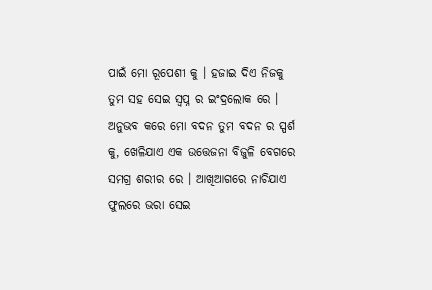ପାଇଁ ମୋ ରୂପେଶୀ କୁ । ହଜାଇ ଦିଏ ନିଜକୁ ତୁମ ସହ ସେଇ ସ୍ବପ୍ନ ର ଇଂଦ୍ରଲୋକ ରେ । ଅନୁଭବ କରେ ମୋ ବଦନ ତୁମ ବଦନ ର ସ୍ପର୍ଶ କୁ, ଖେଳିଯାଏ ଏକ ଉତ୍ତେଜନା ବିଜୁଳି ବେଗରେ ସମଗ୍ର ଶରୀର ରେ । ଆଖିଆଗରେ ନାଚିଯାଏ ଫୁଲରେ ଭରା ସେଇ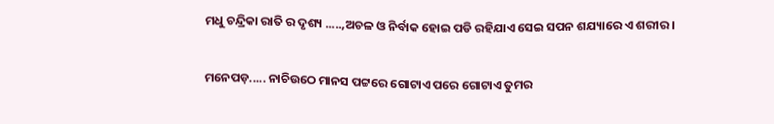ମଧୁ ଚନ୍ଦ୍ରିକା ରାତି ର ଦୃଶ୍ୟ .....,ଅଚଳ ଓ ନିର୍ବାକ ହୋଇ ପଡି ରହିଯାଏ ସେଇ ସପନ ଶଯ୍ୟାରେ ଏ ଶରୀର ।

ମନେପଡ଼..... ନାଚିଉଠେ ମାନସ ପଟ୍ଟରେ ଗୋଟାଏ ପରେ ଗୋଟାଏ ତୁମର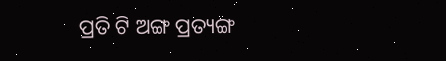ପ୍ରତି ଟି ଅଙ୍ଗ ପ୍ରତ୍ୟଙ୍ଗ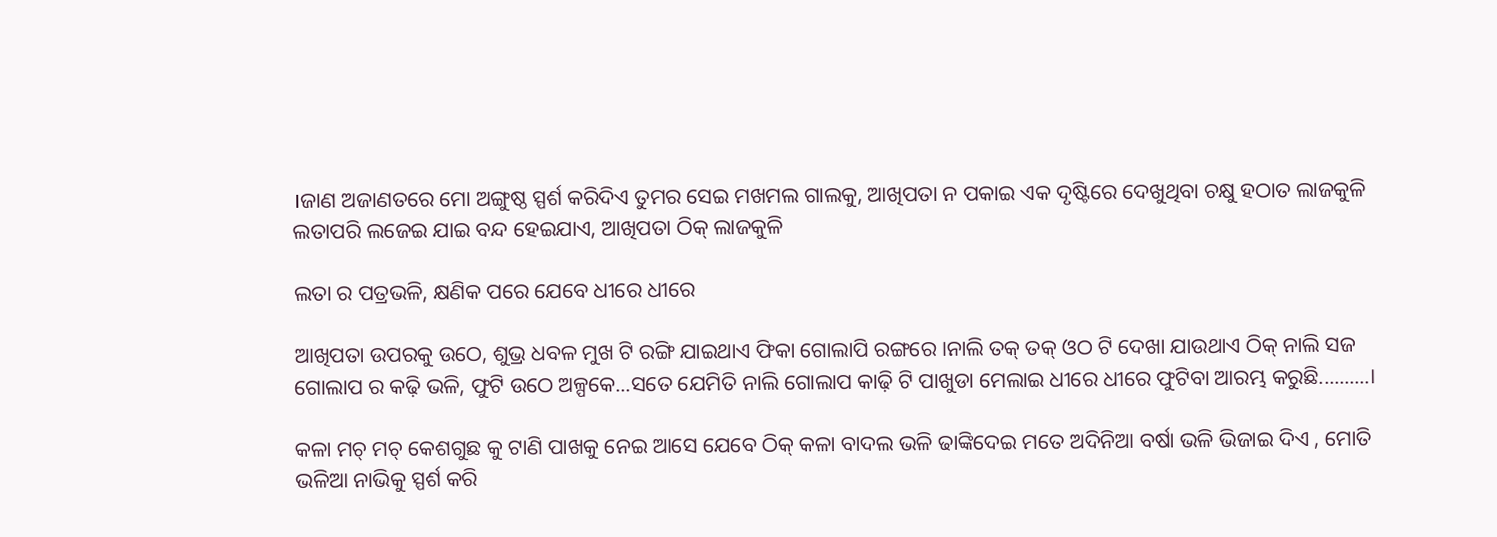।ଜାଣ ଅଜାଣତରେ ମୋ ଅଙ୍ଗୁଷ୍ଠ ସ୍ପର୍ଶ କରିଦିଏ ତୁମର ସେଇ ମଖମଲ ଗାଲକୁ, ଆଖିପତା ନ ପକାଇ ଏକ ଦୃଷ୍ଟିରେ ଦେଖୁଥିବା ଚକ୍ଷୁ ହଠାତ ଲାଜକୁଳି ଲତାପରି ଲଜେଇ ଯାଇ ବନ୍ଦ ହେଇଯାଏ, ଆଖିପତା ଠିକ୍ ଲାଜକୁଳି

ଲତା ର ପତ୍ରଭଳି, କ୍ଷଣିକ ପରେ ଯେବେ ଧୀରେ ଧୀରେ

ଆଖିପତା ଉପରକୁ ଉଠେ, ଶୁଭ୍ର ଧବଳ ମୁଖ ଟି ରଙ୍ଗି ଯାଇଥାଏ ଫିକା ଗୋଲାପି ରଙ୍ଗରେ ।ନାଲି ତକ୍ ତକ୍ ଓଠ ଟି ଦେଖା ଯାଉଥାଏ ଠିକ୍ ନାଲି ସଜ ଗୋଲାପ ର କଢ଼ି ଭଳି, ଫୁଟି ଉଠେ ଅଳ୍ପକେ...ସତେ ଯେମିତି ନାଲି ଗୋଲାପ କାଢ଼ି ଟି ପାଖୁଡା ମେଲାଇ ଧୀରେ ଧୀରେ ଫୁଟିବା ଆରମ୍ଭ କରୁଛି..........।

କଳା ମଚ୍ ମଚ୍ କେଶଗୁଛ କୁ ଟାଣି ପାଖକୁ ନେଇ ଆସେ ଯେବେ ଠିକ୍ କଳା ବାଦଲ ଭଳି ଢାଙ୍କିଦେଇ ମତେ ଅଦିନିଆ ବର୍ଷା ଭଳି ଭିଜାଇ ଦିଏ , ମୋତି ଭଳିଆ ନାଭିକୁ ସ୍ପର୍ଶ କରି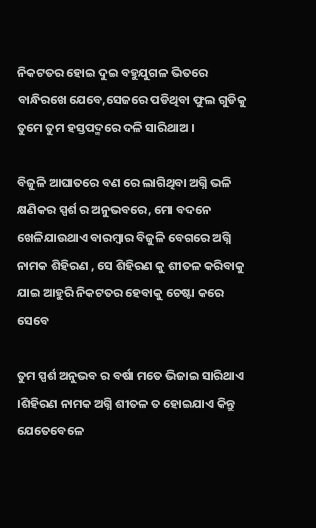ନିକଟତର ହୋଇ ଦୁଇ ବହୁଯୁଗଳ ଭିତରେ ବାନ୍ଧିରଖେ ଯେବେ,ସେଜରେ ପଡିଥିବା ଫୁଲ ଗୁଡିକୁ ତୁମେ ତୁମ ହସ୍ତପଦ୍ମରେ ଦଳି ସାରିଥାଅ ।

ବିଜୁଳି ଆଘାତରେ ବଣ ରେ ଲାଗିଥିବା ଅଗ୍ନି ଭଳି କ୍ଷଣିକର ସ୍ପର୍ଶ ର ଅନୁଭବରେ, ମୋ ବଦନେ ଖେଳିଯାଉଥାଏ ବାରମ୍ବାର ବିଜୁଳି ବେଗରେ ଅଗ୍ନି ନାମକ ଶିହିରଣ , ସେ ଶିହିରଣ କୁ ଶୀତଳ କରିବାକୁ ଯାଇ ଆହୁରି ନିକଟତର ହେବାକୁ ଚେଷ୍ଟା କରେ ସେବେ

ତୁମ ସ୍ପର୍ଶ ଅନୁଭବ ର ବର୍ଷା ମତେ ଭିଜାଇ ସାରିଥାଏ ।ଶିହିରଣ ନାମକ ଅଗ୍ନି ଶୀତଳ ତ ହୋଇଯାଏ କିନ୍ତୁ ଯେତେବେଳେ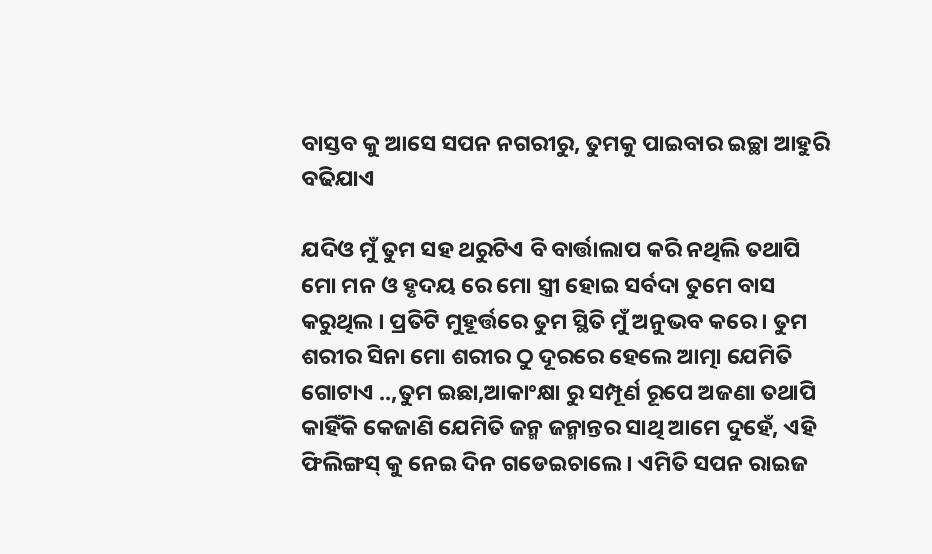ବାସ୍ତବ କୁ ଆସେ ସପନ ନଗରୀରୁ, ତୁମକୁ ପାଇବାର ଇଚ୍ଛା ଆହୁରି ବଢିଯାଏ

ଯଦିଓ ମୁଁ ତୁମ ସହ ଥରୁଟିଏ ବି ବାର୍ତ୍ତାଲାପ କରି ନଥିଲି ତଥାପି ମୋ ମନ ଓ ହୃଦୟ ରେ ମୋ ସ୍ତ୍ରୀ ହୋଇ ସର୍ବଦା ତୁମେ ବାସ କରୁଥିଲ । ପ୍ରତିଟି ମୁହୂର୍ତ୍ତରେ ତୁମ ସ୍ଥିତି ମୁଁ ଅନୁଭବ କରେ । ତୁମ ଶରୀର ସିନା ମୋ ଶରୀର ଠୁ ଦୂରରେ ହେଲେ ଆତ୍ମା ଯେମିତି ଗୋଟାଏ ..,ତୁମ ଇଛା,ଆକାଂକ୍ଷା ରୁ ସମ୍ପୂର୍ଣ ରୂପେ ଅଜଣା ତଥାପି କାହିଁକି କେଜାଣି ଯେମିତି ଜନ୍ମ ଜନ୍ମାନ୍ତର ସାଥି ଆମେ ଦୁହେଁ, ଏହି ଫିଲିଙ୍ଗସ୍ କୁ ନେଇ ଦିନ ଗଡେଇଚାଲେ । ଏମିତି ସପନ ରାଇଜ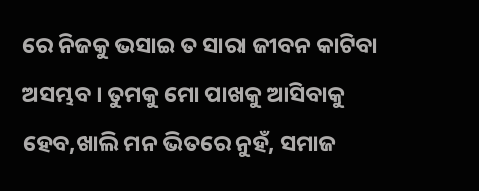ରେ ନିଜକୁ ଭସାଇ ତ ସାରା ଜୀବନ କାଟିବା ଅସମ୍ଭବ । ତୁମକୁ ମୋ ପାଖକୁ ଆସିବାକୁ ହେବ,ଖାଲି ମନ ଭିତରେ ନୁହଁ, ସମାଜ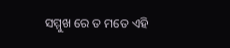ସମ୍ମୁଖ ରେ ତ ମତେ ଏହି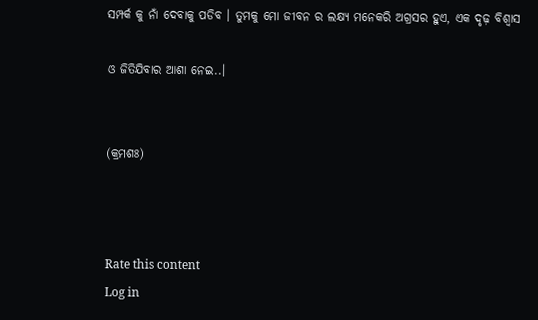ସମ୍ପର୍କ କୁ ନାଁ ଦେବାକୁ ପଡିବ । ତୁମକୁ ମୋ ଜୀବନ ର ଲକ୍ଷ୍ୟ ମନେକରି ଅଗ୍ରସର ହୁଏ, ଏକ ଦୃଢ଼ ବିଶ୍ୱାସ

ଓ ଜିତିଯିବାର ଆଶା ନେଇ..।


(କ୍ରମଶଃ)



Rate this content
Log in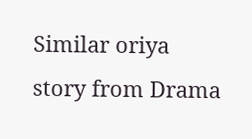Similar oriya story from Drama